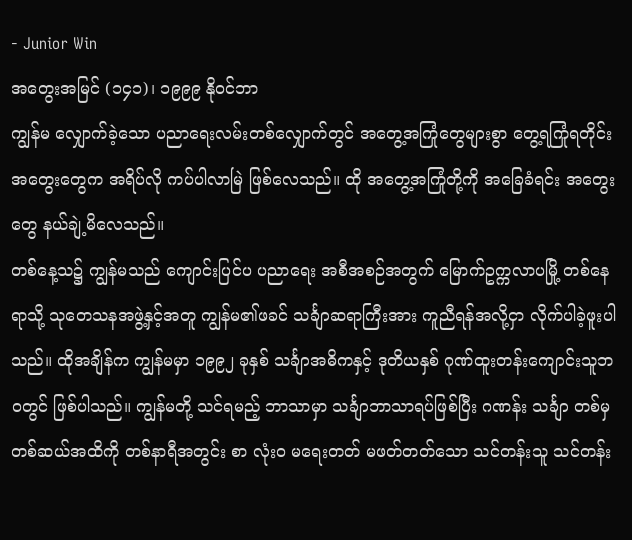- Junior Win
အတွေးအမြင် (၁၄၁)၊ ၁၉၉၉ နိုဝင်ဘာ
ကျွန်မ လျှောက်ခဲ့သော ပညာရေးလမ်းတစ်လျှောက်တွင် အတွေ့အကြုံတွေများစွာ တွေ့ရကြုံရတိုင်း အတွေးတွေက အရိပ်လို ကပ်ပါလာမြဲ ဖြစ်လေသည်။ ထို အတွေ့အကြုံတို့ကို အခြေခံရင်း အတွေးတွေ နယ်ချဲ့မိလေသည်။
တစ်နေ့သ၌ ကျွန်မသည် ကျောင်းပြင်ပ ပညာရေး အစီအစဉ်အတွက် မြောက်ဥက္ကလာပမြို့ တစ်နေရာသို့ သုတေသနအဖွဲ့နှင့်အတူ ကျွန်မ၏ဖခင် သင်္ချာဆရာကြီးအား ကူညီရန်အလို့ငှာ လိုက်ပါခဲ့ဖူးပါသည်။ ထိုအချိန်က ကျွန်မမှာ ၁၉၉၂ ခုနှစ် သင်္ချာအဓိကနှင့် ဒုတိယနှစ် ဂုဏ်ထူးတန်းကျောင်းသူဘဝတွင် ဖြစ်ပါသည်။ ကျွန်မတို့ သင်ရမည့် ဘာသာမှာ သင်္ချာဘာသာရပ်ဖြစ်ပြီး ဂဏန်း သင်္ချာ တစ်မှ တစ်ဆယ်အထိကို တစ်နာရီအတွင်း စာ လုံးဝ မရေးတတ် မဖတ်တတ်သော သင်တန်းသူ သင်တန်း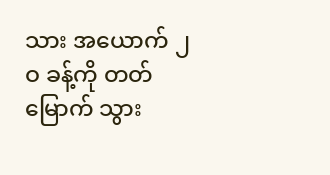သား အယောက် ၂ဝ ခန့်ကို တတ်မြောက် သွား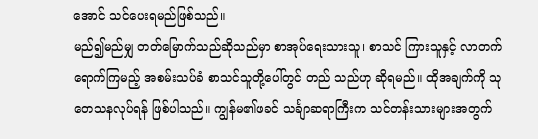အောင် သင်ပေးရမည်ဖြစ်သည်။
မည်၍မည်မျှ တတ်မြောက်သည်ဆိုသည်မှာ စာအုပ်ရေးသားသူ၊ စာသင် ကြားသူနှင့် လာတက်ရောက်ကြမည့် အစမ်းသပ်ခံ စာသင်သူတို့ပေါ်တွင် တည် သည်ဟု ဆိုရမည်။ ထိုအချက်ကို သုတေသနလုပ်ရန် ဖြစ်ပါသည်။ ကျွန်မ၏ဖခင် သင်္ချာဆရာကြီးက သင်တန်းသားများအတွက်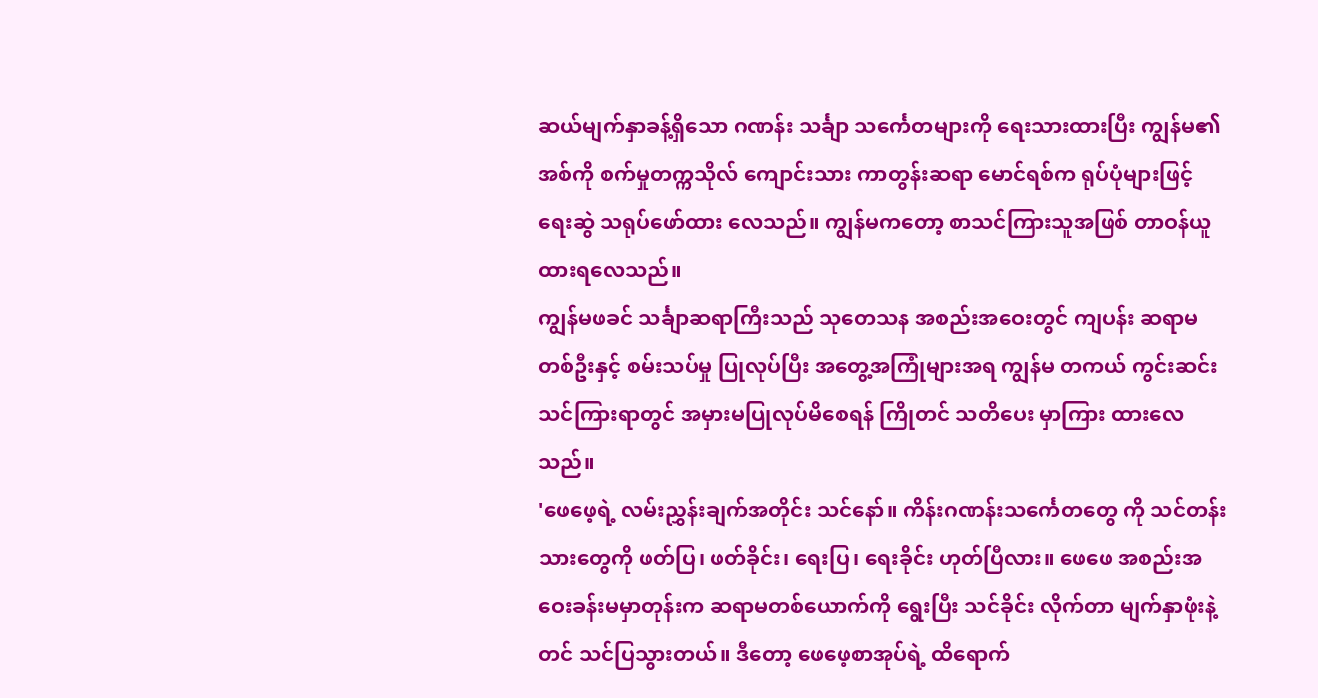ဆယ်မျက်နှာခန့်ရှိသော ဂဏန်း သင်္ချာ သင်္ကေတများကို ရေးသားထားပြီး ကျွန်မ၏အစ်ကို စက်မှုတက္ကသိုလ် ကျောင်းသား ကာတွန်းဆရာ မောင်ရစ်က ရုပ်ပုံများဖြင့် ရေးဆွဲ သရုပ်ဖော်ထား လေသည်။ ကျွန်မကတော့ စာသင်ကြားသူအဖြစ် တာဝန်ယူထားရလေသည်။
ကျွန်မဖခင် သင်္ချာဆရာကြီးသည် သုတေသန အစည်းအဝေးတွင် ကျပန်း ဆရာမတစ်ဦးနှင့် စမ်းသပ်မှု ပြုလုပ်ပြီး အတွေ့အကြုံများအရ ကျွန်မ တကယ် ကွင်းဆင်းသင်ကြားရာတွင် အမှားမပြုလုပ်မိစေရန် ကြိုတင် သတိပေး မှာကြား ထားလေသည်။
'ဖေဖေ့ရဲ့ လမ်းညွှန်းချက်အတိုင်း သင်နော်။ ကိန်းဂဏန်းသင်္ကေတတွေ ကို သင်တန်းသားတွေကို ဖတ်ပြ၊ ဖတ်ခိုင်း၊ ရေးပြ၊ ရေးခိုင်း ဟုတ်ပြီလား။ ဖေဖေ အစည်းအဝေးခန်းမမှာတုန်းက ဆရာမတစ်ယောက်ကို ရွေးပြီး သင်ခိုင်း လိုက်တာ မျက်နှာဖုံးနဲ့တင် သင်ပြသွားတယ်။ ဒီတော့ ဖေဖေ့စာအုပ်ရဲ့ ထိရောက်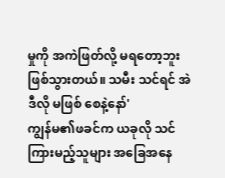မှုကို အကဲဖြတ်လို့ မရတော့ဘူး ဖြစ်သွားတယ်။ သမီး သင်ရင် အဲဒီလို မဖြစ် စေနဲ့နော်'
ကျွန်မ၏ဖခင်က ယခုလို သင်ကြားမည့်သူများ အခြေအနေ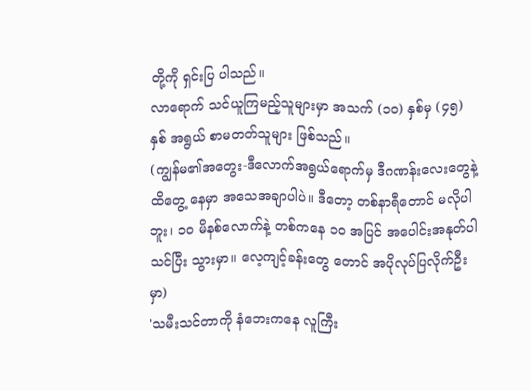တို့ကို ရှင်းပြ ပါသည်။
လာရောက် သင်ယူကြမည့်သူများမှာ အသက် (၁ဝ) နှစ်မှ (၄၅) နှစ် အရွယ် စာမတတ်သူများ ဖြစ်သည်။
(ကျွန်မ၏အတွေး-ဒီလောက်အရွယ်ရောက်မှ ဒီဂဏန်းလေးတွေနဲ့ ထိတွေ့ နေမှာ အသေအချာပါပဲ။ ဒီတော့ တစ်နာရီတောင် မလိုပါဘူး၊ ၁ဝ မိနစ်လောက်နဲ့ တစ်ကနေ ၁ဝ အပြင် အပေါင်းအနုတ်ပါ သင်ပြီး သွားမှာ။ လေ့ကျင့်ခန်းတွေ တောင် အပိုလုပ်ပြလိုက်ဦးမှာ)
'သမီးသင်တာကို နံဘေးကနေ လူကြီး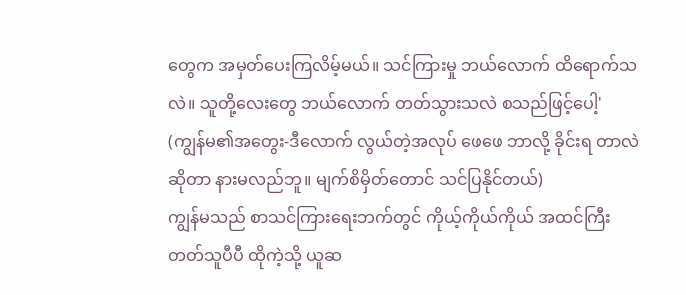တွေက အမှတ်ပေးကြလိမ့်မယ်။ သင်ကြားမှု ဘယ်လောက် ထိရောက်သလဲ။ သူတို့လေးတွေ ဘယ်လောက် တတ်သွားသလဲ စသည်ဖြင့်ပေါ့'
(ကျွန်မ၏အတွေး-ဒီလောက် လွယ်တဲ့အလုပ် ဖေဖေ ဘာလို့ ခိုင်းရ တာလဲဆိုတာ နားမလည်ဘူ။ မျက်စိမှိတ်တောင် သင်ပြနိုင်တယ်)
ကျွန်မသည် စာသင်ကြားရေးဘက်တွင် ကိုယ့်ကိုယ်ကိုယ် အထင်ကြီး တတ်သူပီပီ ထိုကဲ့သို့ ယူဆ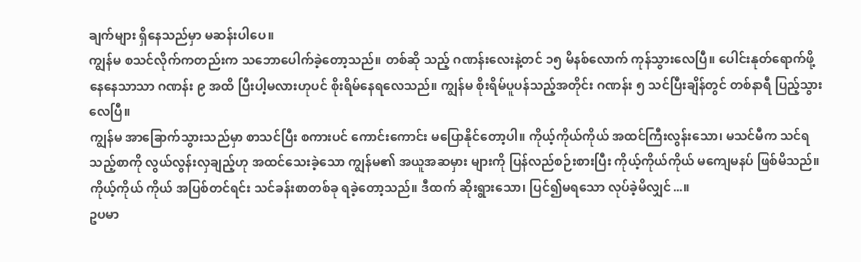ချက်များ ရှိနေသည်မှာ မဆန်းပါပေ။
ကျွန်မ စသင်လိုက်ကတည်းက သဘောပေါက်ခဲ့တော့သည်။ တစ်ဆို သည့် ဂဏန်းလေးနဲ့တင် ၁၅ မိနစ်လောက် ကုန်သွားလေပြီ။ ပေါင်းနုတ်ရောက်ဖို့ နေနေသာသာ ဂဏန်း ၉ အထိ ပြီးပါ့မလားဟုပင် စိုးရိမ်နေရလေသည်။ ကျွန်မ စိုးရိမ်ပူပန်သည့်အတိုင်း ဂဏန်း ၅ သင်ပြီးချိန်တွင် တစ်နာရီ ပြည့်သွားလေပြီ။
ကျွန်မ အာခြောက်သွားသည်မှာ စာသင်ပြီး စကားပင် ကောင်းကောင်း မပြောနိုင်တော့ပါ။ ကိုယ့်ကိုယ်ကိုယ် အထင်ကြီးလွန်းသော၊ မသင်မီက သင်ရ သည့်စာကို လွယ်လွန်းလှချည့်ဟု အထင်သေးခဲ့သော ကျွန်မ၏ အယူအဆမှား များကို ပြန်လည်စဉ်းစားပြီး ကိုယ့်ကိုယ်ကိုယ် မကျေမနပ် ဖြစ်မိသည်။ ကိုယ့်ကိုယ် ကိုယ် အပြစ်တင်ရင်း သင်ခန်းစာတစ်ခု ရခဲ့တော့သည်။ ဒီထက် ဆိုးရွားသော၊ ပြင်၍မရသော လုပ်ခဲ့မိလျှင်...။
ဥပမာ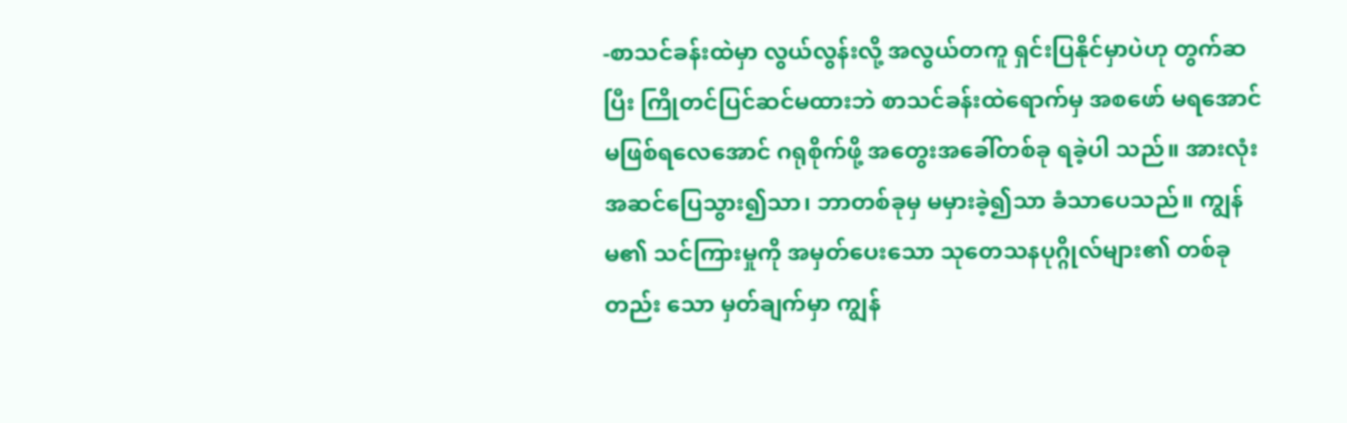-စာသင်ခန်းထဲမှာ လွယ်လွန်းလို့ အလွယ်တကူ ရှင်းပြနိုင်မှာပဲဟု တွက်ဆပြီး ကြိုတင်ပြင်ဆင်မထားဘဲ စာသင်ခန်းထဲရောက်မှ အစဖော် မရအောင် မဖြစ်ရလေအောင် ဂရုစိုက်ဖို့ အတွေးအခေါ်တစ်ခု ရခဲ့ပါ သည်။ အားလုံး အဆင်ပြေသွား၍သာ၊ ဘာတစ်ခုမှ မမှားခဲ့၍သာ ခံသာပေသည်။ ကျွန်မ၏ သင်ကြားမှုကို အမှတ်ပေးသော သုတေသနပုဂ္ဂိုလ်များ၏ တစ်ခုတည်း သော မှတ်ချက်မှာ ကျွန်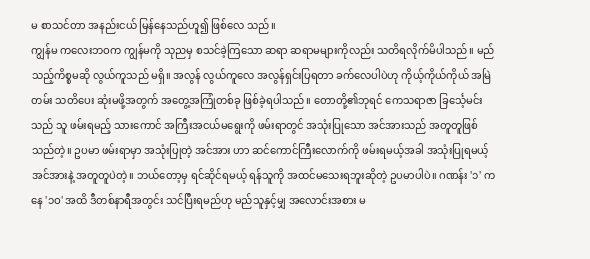မ စာသင်တာ အနည်းငယ် မြန်နေသည်ဟူ၍ ဖြစ်လေ သည်။
ကျွန်မ ကလေးဘဝက ကျွန်မကို သုညမှ စသင်ခဲ့ကြသော ဆရာ ဆရာမများကိုလည်း သတိရလိုက်မိပါသည်။ မည်သည့်ကိစ္စမဆို လွယ်ကူသည် မရှိ။ အလွန် လွယ်ကူလေ အလွန်ရှင်းပြရတာ ခက်လေပါပဲဟု ကိုယ့်ကိုယ်ကိုယ် အမြဲတမ်း သတိပေး ဆုံးမဖို့အတွက် အတွေ့အကြုံတစ်ခု ဖြစ်ခဲ့ရပါသည်။ တောတို့၏ဘုရင် ကေသရာဇာ ခြင်္သေ့မင်းသည် သူ ဖမ်းရမည့် သားကောင် အကြီးအငယ်မရွေးကို ဖမ်းရာတွင် အသုံးပြုသော အင်အားသည် အတူတူဖြစ် သည်တဲ့။ ဥပမာ ဖမ်းရာမှာ အသုံးပြုတဲ့ အင်အား ဟာ ဆင်ကောင်ကြီးလောက်ကို ဖမ်းရမယ့်အခါ အသုံးပြုရမယ့် အင်အားနဲ့ အတူတူပဲတဲ့။ ဘယ်တော့မှ ရင်ဆိုင်ရမယ့် ရန်သူကို အထင်မသေးရဘူးဆိုတဲ့ ဥပမာပါပဲ။ ဂဏန်း '၁' ကနေ '၁ဝ' အထိ ဒီတစ်နာရီအတွင်း သင်ပြီးရမည်ဟု မည်သူနှင့်မျှ အလောင်းအစား မ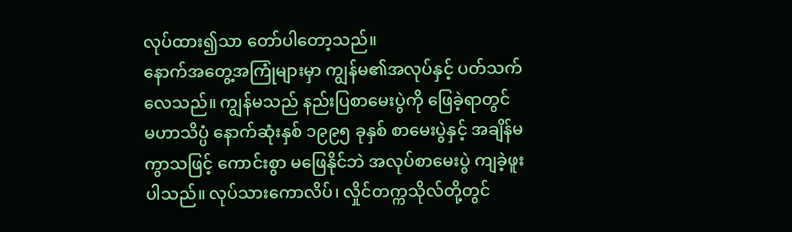လုပ်ထား၍သာ တော်ပါတော့သည်။
နောက်အတွေ့အကြုံများမှာ ကျွန်မ၏အလုပ်နှင့် ပတ်သက်လေသည်။ ကျွန်မသည် နည်းပြစာမေးပွဲကို ဖြေခဲ့ရာတွင် မဟာသိပ္ပံ နောက်ဆုံးနှစ် ၁၉၉၅ ခုနှစ် စာမေးပွဲနှင့် အချိန်မကွာသဖြင့် ကောင်းစွာ မဖြေနိုင်ဘဲ အလုပ်စာမေးပွဲ ကျခဲ့ဖူးပါသည်။ လုပ်သားကောလိပ်၊ လှိုင်တက္ကသိုလ်တို့တွင်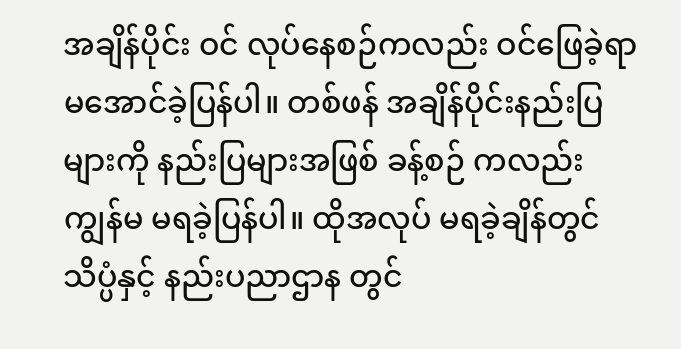အချိန်ပိုင်း ဝင် လုပ်နေစဉ်ကလည်း ဝင်ဖြေခဲ့ရာ မအောင်ခဲ့ပြန်ပါ။ တစ်ဖန် အချိန်ပိုင်းနည်းပြများကို နည်းပြများအဖြစ် ခန့်စဉ် ကလည်း ကျွန်မ မရခဲ့ပြန်ပါ။ ထိုအလုပ် မရခဲ့ချိန်တွင် သိပ္ပံနှင့် နည်းပညာဌာန တွင်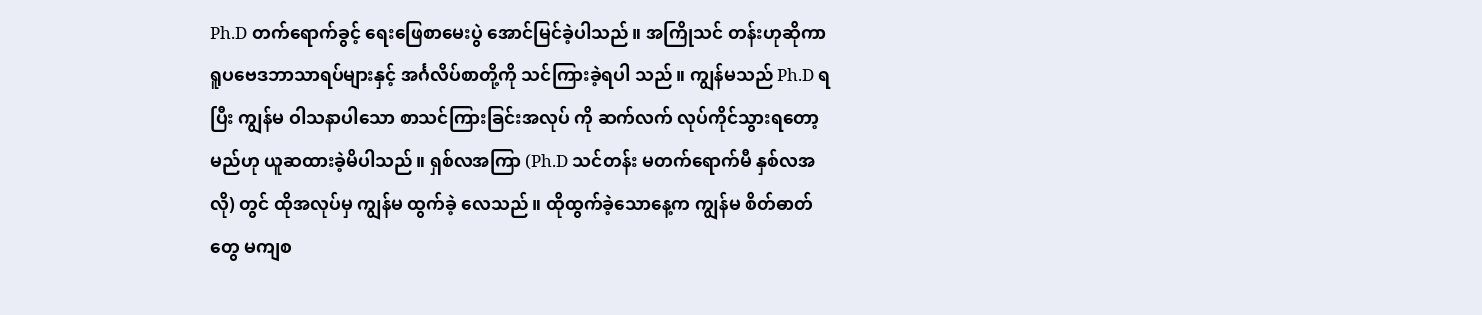Ph.D တက်ရောက်ခွင့် ရေးဖြေစာမေးပွဲ အောင်မြင်ခဲ့ပါသည်။ အကြိုသင် တန်းဟုဆိုကာ ရူပဗေဒဘာသာရပ်များနှင့် အင်္ဂလိပ်စာတို့ကို သင်ကြားခဲ့ရပါ သည်။ ကျွန်မသည် Ph.D ရပြီး ကျွန်မ ဝါသနာပါသော စာသင်ကြားခြင်းအလုပ် ကို ဆက်လက် လုပ်ကိုင်သွားရတော့မည်ဟု ယူဆထားခဲ့မိပါသည်။ ရှစ်လအကြာ (Ph.D သင်တန်း မတက်ရောက်မီ နှစ်လအလို) တွင် ထိုအလုပ်မှ ကျွန်မ ထွက်ခဲ့ လေသည်။ ထိုထွက်ခဲ့သောနေ့က ကျွန်မ စိတ်ဓာတ်တွေ မကျစ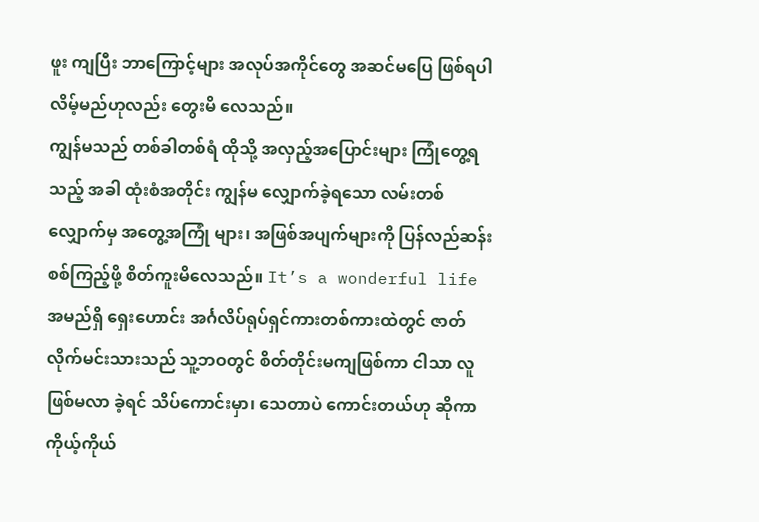ဖူး ကျပြီး ဘာကြောင့်များ အလုပ်အကိုင်တွေ အဆင်မပြေ ဖြစ်ရပါလိမ့်မည်ဟုလည်း တွေးမိ လေသည်။
ကျွန်မသည် တစ်ခါတစ်ရံ ထိုသို့ အလှည့်အပြောင်းများ ကြုံတွေ့ရသည့် အခါ ထုံးစံအတိုင်း ကျွန်မ လျှောက်ခဲ့ရသော လမ်းတစ်လျှောက်မှ အတွေ့အကြုံ များ၊ အဖြစ်အပျက်များကို ပြန်လည်ဆန်းစစ်ကြည့်ဖို့ စိတ်ကူးမိလေသည်။ It’s a wonderful life အမည်ရှိ ရှေးဟောင်း အင်္ဂလိပ်ရုပ်ရှင်ကားတစ်ကားထဲတွင် ဇာတ်လိုက်မင်းသားသည် သူ့ဘဝတွင် စိတ်တိုင်းမကျဖြစ်ကာ ငါသာ လူ ဖြစ်မလာ ခဲ့ရင် သိပ်ကောင်းမှာ၊ သေတာပဲ ကောင်းတယ်ဟု ဆိုကာ ကိုယ့်ကိုယ်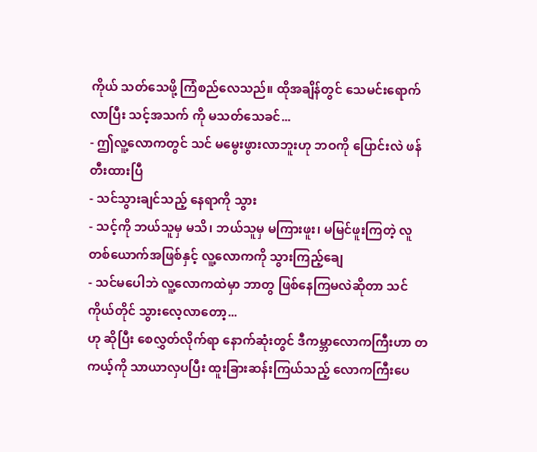ကိုယ် သတ်သေဖို့ ကြံစည်လေသည်။ ထိုအချိန်တွင် သေမင်းရောက်လာပြီး သင့်အသက် ကို မသတ်သေခင်...
- ဤလူ့လောကတွင် သင် မမွေးဖွားလာဘူးဟု ဘဝကို ပြောင်းလဲ ဖန်တီးထားပြီ
- သင်သွားချင်သည့် နေရာကို သွား
- သင့်ကို ဘယ်သူမှ မသိ၊ ဘယ်သူမှ မကြားဖူး၊ မမြင်ဖူးကြတဲ့ လူ တစ်ယောက်အဖြစ်နှင့် လူ့လောကကို သွားကြည့်ချေ
- သင်မပေါဘဲ လူ့လောကထဲမှာ ဘာတွ ဖြစ်နေကြမလဲဆိုတာ သင် ကိုယ်တိုင် သွားလေ့လာတော့...
ဟု ဆိုပြီး စေလွှတ်လိုက်ရာ နောက်ဆုံးတွင် ဒီကမ္ဘာလောကကြီးဟာ တကယ့်ကို သာယာလှပပြီး ထူးခြားဆန်းကြယ်သည့် လောကကြီးပေ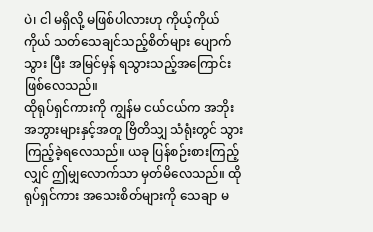ပဲ၊ ငါ မရှိလို့ မဖြစ်ပါလားဟု ကိုယ့်ကိုယ်ကိုယ် သတ်သေချင်သည့်စိတ်များ ပျောက်သွား ပြီး အမြင်မှန် ရသွားသည့်အကြောင်း ဖြစ်လေသည်။
ထိုရုပ်ရှင်ကားကို ကျွန်မ ငယ်ငယ်က အဘိုးအဘွားများနှင့်အတူ ဗြိတိသျှ သံရုံးတွင် သွားကြည့်ခဲ့ရလေသည်။ ယခု ပြန်စဉ်းစားကြည့်လျှင် ဤမျှလောက်သာ မှတ်မိလေသည်။ ထိုရုပ်ရှင်ကား အသေးစိတ်များကို သေချာ မ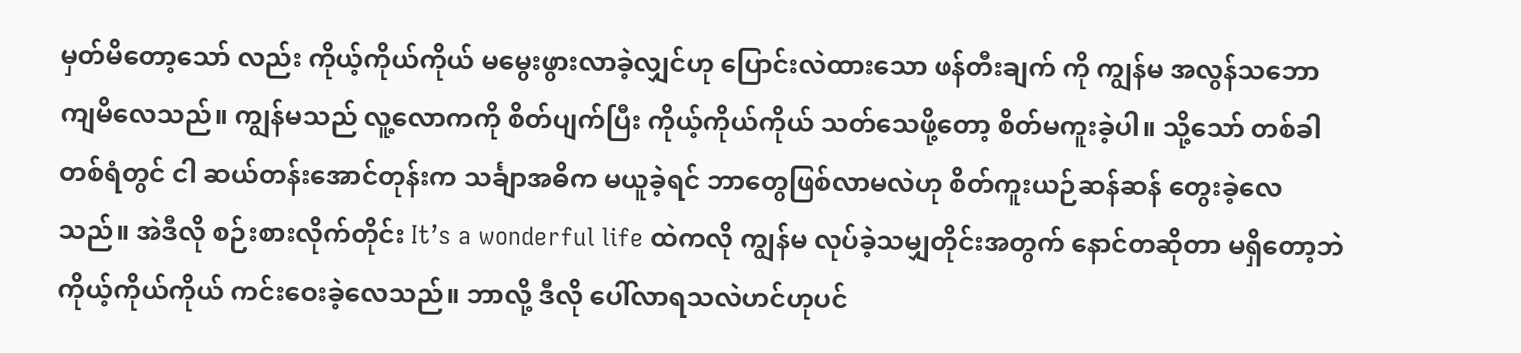မှတ်မိတော့သော် လည်း ကိုယ့်ကိုယ်ကိုယ် မမွေးဖွားလာခဲ့လျှင်ဟု ပြောင်းလဲထားသော ဖန်တီးချက် ကို ကျွန်မ အလွန်သဘောကျမိလေသည်။ ကျွန်မသည် လူ့လောကကို စိတ်ပျက်ပြီး ကိုယ့်ကိုယ်ကိုယ် သတ်သေဖို့တော့ စိတ်မကူးခဲ့ပါ။ သို့သော် တစ်ခါတစ်ရံတွင် ငါ ဆယ်တန်းအောင်တုန်းက သင်္ချာအဓိက မယူခဲ့ရင် ဘာတွေဖြစ်လာမလဲဟု စိတ်ကူးယဉ်ဆန်ဆန် တွေးခဲ့လေသည်။ အဲဒီလို စဉ်းစားလိုက်တိုင်း It’s a wonderful life ထဲကလို ကျွန်မ လုပ်ခဲ့သမျှတိုင်းအတွက် နောင်တဆိုတာ မရှိတော့ဘဲ ကိုယ့်ကိုယ်ကိုယ် ကင်းဝေးခဲ့လေသည်။ ဘာလို့ ဒီလို ပေါ်လာရသလဲဟင်ဟုပင်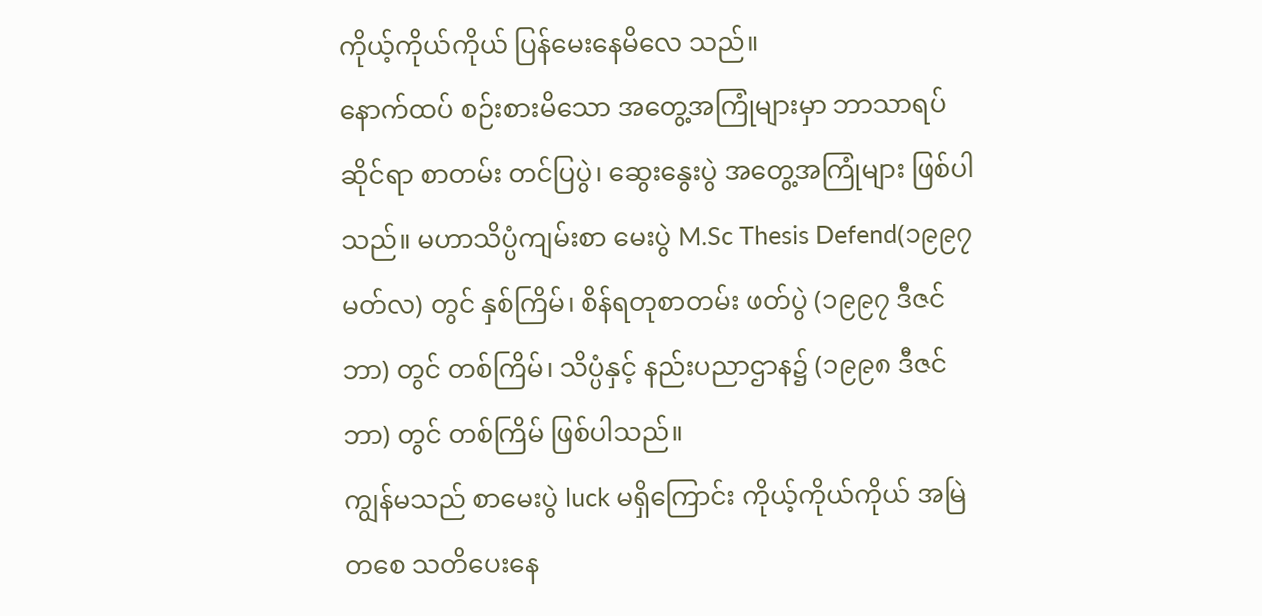ကိုယ့်ကိုယ်ကိုယ် ပြန်မေးနေမိလေ သည်။
နောက်ထပ် စဉ်းစားမိသော အတွေ့အကြုံများမှာ ဘာသာရပ်ဆိုင်ရာ စာတမ်း တင်ပြပွဲ၊ ဆွေးနွေးပွဲ အတွေ့အကြုံများ ဖြစ်ပါသည်။ မဟာသိပ္ပံကျမ်းစာ မေးပွဲ M.Sc Thesis Defend(၁၉၉၇ မတ်လ) တွင် နှစ်ကြိမ်၊ စိန်ရတုစာတမ်း ဖတ်ပွဲ (၁၉၉၇ ဒီဇင်ဘာ) တွင် တစ်ကြိမ်၊ သိပ္ပံနှင့် နည်းပညာဌာန၌ (၁၉၉၈ ဒီဇင်ဘာ) တွင် တစ်ကြိမ် ဖြစ်ပါသည်။
ကျွန်မသည် စာမေးပွဲ luck မရှိကြောင်း ကိုယ့်ကိုယ်ကိုယ် အမြဲတစေ သတိပေးနေ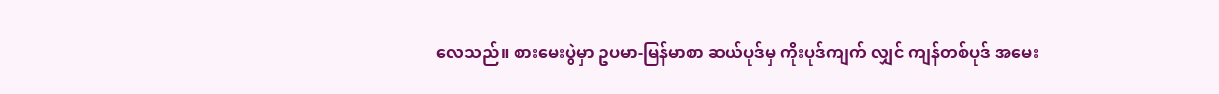လေသည်။ စားမေးပွဲမှာ ဥပမာ-မြန်မာစာ ဆယ်ပုဒ်မှ ကိုးပုဒ်ကျက် လျှင် ကျန်တစ်ပုဒ် အမေး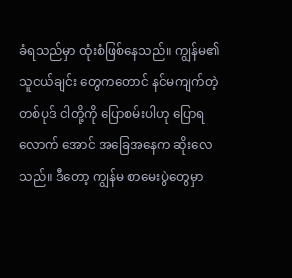ခံရသည်မှာ ထုံးစံဖြစ်နေသည်။ ကျွန်မ၏ သူငယ်ချင်း တွေကတောင် နင်မကျက်တဲ့ တစ်ပုဒ် ငါတို့ကို ပြောစမ်းပါဟု ပြောရလောက် အောင် အခြေအနေက ဆိုးလေသည်။ ဒီတော့ ကျွန်မ စာမေးပွဲတွေမှာ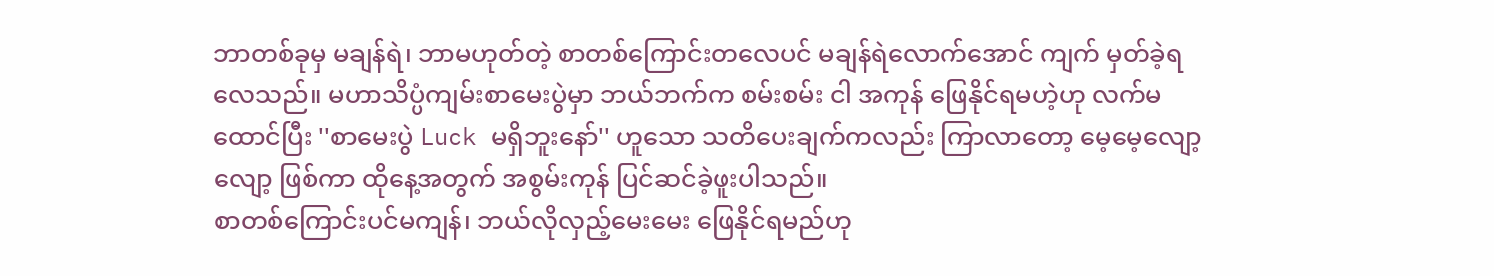ဘာတစ်ခုမှ မချန်ရဲ၊ ဘာမဟုတ်တဲ့ စာတစ်ကြောင်းတလေပင် မချန်ရဲလောက်အောင် ကျက် မှတ်ခဲ့ရလေသည်။ မဟာသိပ္ပံကျမ်းစာမေးပွဲမှာ ဘယ်ဘက်က စမ်းစမ်း ငါ အကုန် ဖြေနိုင်ရမဟဲ့ဟု လက်မထောင်ပြီး ''စာမေးပွဲ Luck မရှိဘူးနော်'' ဟူသော သတိပေးချက်ကလည်း ကြာလာတော့ မေ့မေ့လျော့လျော့ ဖြစ်ကာ ထိုနေ့အတွက် အစွမ်းကုန် ပြင်ဆင်ခဲ့ဖူးပါသည်။
စာတစ်ကြောင်းပင်မကျန်၊ ဘယ်လိုလှည့်မေးမေး ဖြေနိုင်ရမည်ဟု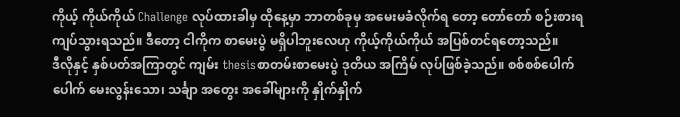ကိုယ့် ကိုယ်ကိုယ် Challenge လုပ်ထားခါမှ ထိုနေ့မှာ ဘာတစ်ခုမှ အမေးမခံလိုက်ရ တော့ တော်တော် စဉ်းစားရကျပ်သွားရသည်။ ဒီတော့ ငါကိုက စာမေးပွဲ မရှိပါဘူးလေဟု ကိုယ့်ကိုယ်ကိုယ် အပြစ်တင်ရတော့သည်။
ဒီလိုနှင့် နှစ်ပတ်အကြာတွင် ကျမ်း thesisစာတမ်းစာမေးပွဲ ဒုတိယ အကြိမ် လုပ်ဖြစ်ခဲ့သည်။ စစ်စစ်ပေါက်ပေါက် မေးလွန်းသော၊ သင်္ချာ အတွေး အခေါ်များကို နှိုက်နှိုက်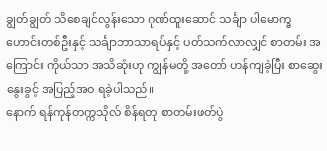ချွတ်ချွတ် သိစေချင်လွန်းသော ဂုဏ်ထူးဆောင် သင်္ချာ ပါမောက္ခဟောင်းတစ်ဦးနှင့် သင်္ချာဘာသာရပ်နှင့် ပတ်သက်လာလျှင် စာတမ်း အကြောင်း ကိုယ်သာ အသိဆုံးဟု ကျွန်မတို့ အတော် ဟန်ကျခဲ့ပြီး စာဆွေးနွေးခွင့် အပြည့်အဝ ရခဲ့ပါသည်။
နောက် ရန်ကုန်တက္ကသိုလ် စိန်ရတု စာတမ်းဖတ်ပွဲ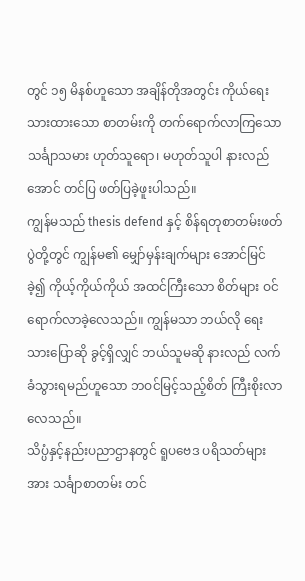တွင် ၁၅ မိနစ်ဟူသော အချိန်တိုအတွင်း ကိုယ်ရေးသားထားသော စာတမ်းကို တက်ရောက်လာကြသော သင်္ချာသမား ဟုတ်သူရော၊ မဟုတ်သူပါ နားလည်အောင် တင်ပြ ဖတ်ပြခဲ့ဖူးပါသည်။
ကျွန်မသည် thesis defend နှင့် စိန်ရတုစာတမ်းဖတ်ပွဲတို့တွင် ကျွန်မ၏ မျှော်မှန်းချက်များ အောင်မြင်ခဲ့၍ ကိုယ့်ကိုယ်ကိုယ် အထင်ကြီးသော စိတ်များ ဝင်ရောက်လာခဲ့လေသည်။ ကျွန်မသာ ဘယ်လို ရေးသားပြောဆို ခွင့်ရှိလျှင် ဘယ်သူမဆို နားလည် လက်ခံသွားရမည်ဟူသော ဘဝင်မြင့်သည့်စိတ် ကြီးစိုးလာလေသည်။
သိပ္ပံနှင့်နည်းပညာဌာနတွင် ရူပဗေဒ ပရိသတ်များအား သင်္ချာစာတမ်း တင်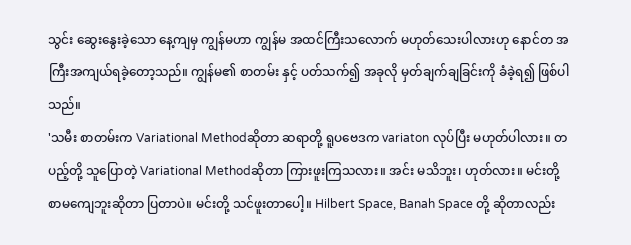သွင်း ဆွေးနွေးခဲ့သော နေ့ကျမှ ကျွန်မဟာ ကျွန်မ အထင်ကြီးသလောက် မဟုတ်သေးပါလားဟု နောင်တ အကြီးအကျယ်ရခဲ့တော့သည်။ ကျွန်မ၏ စာတမ်း နှင့် ပတ်သက်၍ အခုလို မှတ်ချက်ချခြင်းကို ခံခဲ့ရ၍ ဖြစ်ပါသည်။
'သမီး စာတမ်းက Variational Methodဆိုတာ ဆရာတို့ ရူပဗေဒက variaton လုပ်ပြီး မဟုတ်ပါလား။ တပည့်တို့ သူပြောတဲ့ Variational Methodဆိုတာ ကြားဖူးကြသလား။ အင်း မသိဘူး၊ ဟုတ်လား။ မင်းတို့ စာမကျေဘူးဆိုတာ ပြတာပဲ။ မင်းတို့ သင်ဖူးတာပေါ့။ Hilbert Space, Banah Space တို့ ဆိုတာလည်း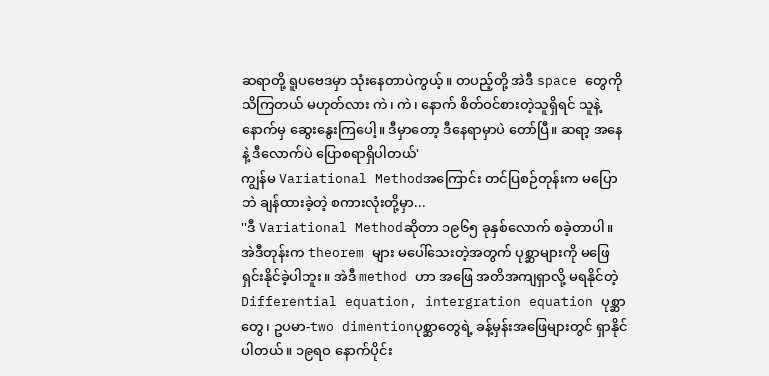ဆရာတို့ ရူပဗေဒမှာ သုံးနေတာပဲကွယ့်။ တပည့်တို့ အဲဒီ space တွေကို သိကြတယ် မဟုတ်လား ကဲ၊ ကဲ၊ နောက် စိတ်ဝင်စားတဲ့သူရှိရင် သူနဲ့ နောက်မှ ဆွေးနွေးကြပေါ့။ ဒီမှာတော့ ဒီနေရာမှာပဲ တော်ပြီ။ ဆရာ့ အနေနဲ့ ဒီလောက်ပဲ ပြောစရာရှိပါတယ်'
ကျွန်မ Variational Methodအကြောင်း တင်ပြစဉ်တုန်းက မပြောဘဲ ချန်ထားခဲ့တဲ့ စကားလုံးတို့မှာ...
''ဒီ Variational Methodဆိုတာ ၁၉၆၅ ခုနှစ်လောက် စခဲ့တာပါ။ အဲဒီတုန်းက theorem များ မပေါ်သေးတဲ့အတွက် ပုစ္ဆာများကို မဖြေရှင်းနိုင်ခဲ့ပါဘူး။ အဲဒီ method ဟာ အဖြေ အတိအကျရှာလို့ မရနိုင်တဲ့ Differential equation, intergration equation ပုစ္ဆာတွေ၊ ဥပမာ-two dimentionပုစ္ဆာတွေရဲ့ ခန့်မှန်းအဖြေများတွင် ရှာနိုင်ပါတယ်။ ၁၉ရဝ နောက်ပိုင်း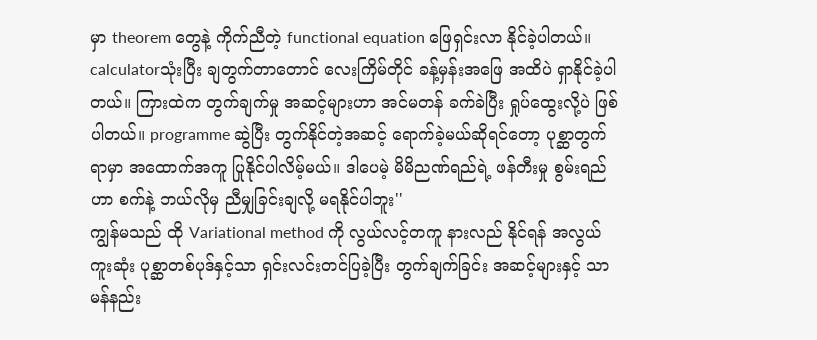မှာ theorem တွေနဲ့ ကိုက်ညီတဲ့ functional equation ဖြေရှင်းလာ နိုင်ခဲ့ပါတယ်။ calculatorသုံးပြီး ချတွက်တာတောင် လေးကြိမ်တိုင် ခန့်မှန်းအဖြေ အထိပဲ ရှာနိုင်ခဲ့ပါတယ်။ ကြားထဲက တွက်ချက်မှု အဆင့်များဟာ အင်မတန် ခက်ခဲပြီး ရှုပ်ထွေးလို့ပဲ ဖြစ်ပါတယ်။ programme ဆွဲပြီး တွက်နိုင်တဲ့အဆင့် ရောက်ခဲ့မယ်ဆိုရင်တော့ ပုစ္ဆာတွက်ရာမှာ အထောက်အကူ ပြုနိုင်ပါလိမ့်မယ်။ ဒါပေမဲ့ မိမိညဏ်ရည်ရဲ့ ဖန်တီးမှု စွမ်းရည်ဟာ စက်နဲ့ ဘယ်လိုမှ ညီမျှခြင်းချလို့ မရနိုင်ပါဘူး''
ကျွန်မသည် ထို Variational method ကို လွယ်လင့်တကူ နားလည် နိုင်ရန် အလွယ်ကူးဆုံး ပုစ္ဆာတစ်ပုဒ်နှင့်သာ ရှင်းလင်းတင်ပြခဲ့ပြီး တွက်ချက်ခြင်း အဆင့်များနှင့် သာမန်နည်း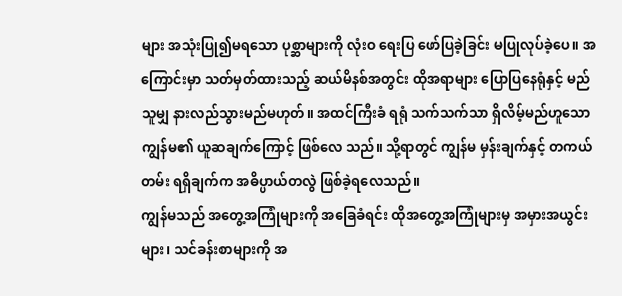များ အသုံးပြု၍မရသော ပုစ္ဆာများကို လုံးဝ ရေးပြ ဖော်ပြခဲ့ခြင်း မပြုလုပ်ခဲ့ပေ။ အကြောင်းမှာ သတ်မှတ်ထားသည့် ဆယ်မိနစ်အတွင်း ထိုအရာများ ပြောပြနေရုံနှင့် မည်သူမျှ နားလည်သွားမည်မဟုတ်။ အထင်ကြီးခံ ရရုံ သက်သက်သာ ရှိလိမ့်မည်ဟူသော ကျွန်မ၏ ယူဆချက်ကြောင့် ဖြစ်လေ သည်။ သို့ရာတွင် ကျွန်မ မှန်းချက်နှင့် တကယ်တမ်း ရရှိချက်က အဓိပ္ပာယ်တလွဲ ဖြစ်ခဲ့ရလေသည်။
ကျွန်မသည် အတွေ့အကြုံများကို အခြေခံရင်း ထိုအတွေ့အကြုံများမှ အမှားအယွင်းများ၊ သင်ခန်းစာများကို အ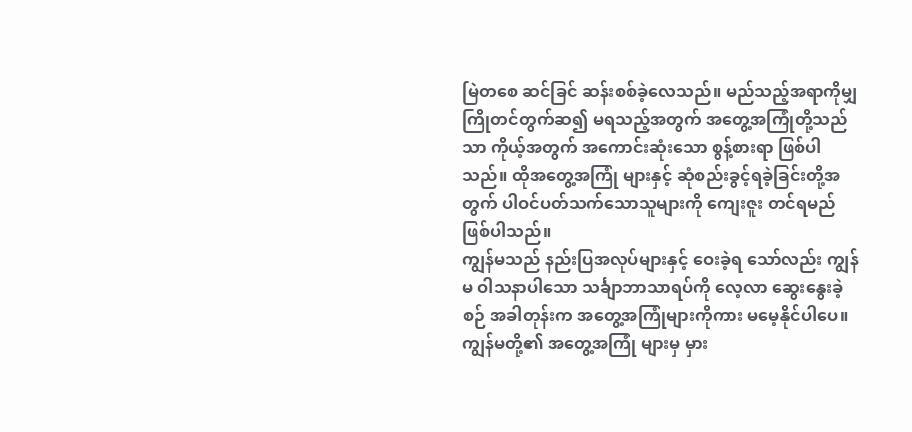မြဲတစေ ဆင်ခြင် ဆန်းစစ်ခဲ့လေသည်။ မည်သည့်အရာကိုမျှ ကြိုတင်တွက်ဆ၍ မရသည့်အတွက် အတွေ့အကြုံတို့သည် သာ ကိုယ့်အတွက် အကောင်းဆုံးသော စွန့်စားရာ ဖြစ်ပါသည်။ ထိုအတွေ့အကြုံ များနှင့် ဆုံစည်းခွင့်ရခဲ့ခြင်းတို့အတွက် ပါဝင်ပတ်သက်သောသူများကို ကျေးဇူး တင်ရမည်ဖြစ်ပါသည်။
ကျွန်မသည် နည်းပြအလုပ်များနှင့် ဝေးခဲ့ရ သော်လည်း ကျွန်မ ဝါသနာပါသော သင်္ချာဘာသာရပ်ကို လေ့လာ ဆွေးနွေးခဲ့စဉ် အခါတုန်းက အတွေ့အကြုံများကိုကား မမေ့နိုင်ပါပေ။ ကျွန်မတို့၏ အတွေ့အကြုံ များမှ မှား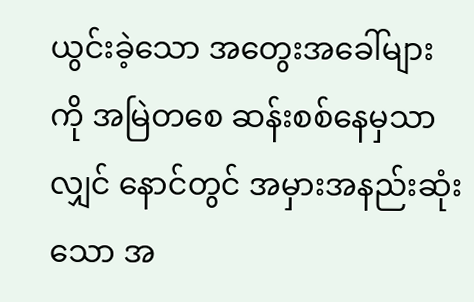ယွင်းခဲ့သော အတွေးအခေါ်များကို အမြဲတစေ ဆန်းစစ်နေမှသာလျှင် နောင်တွင် အမှားအနည်းဆုံးသော အ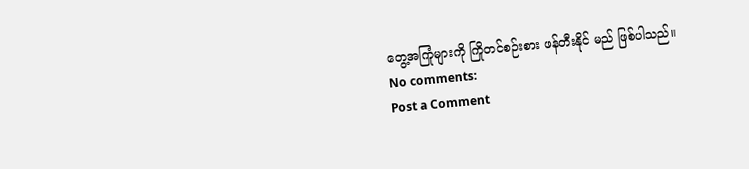တွေ့အကြုံများကို ကြိုတင်စဉ်းစား ဖန်တီးနိုင် မည် ဖြစ်ပါသည်။
No comments:
Post a Comment